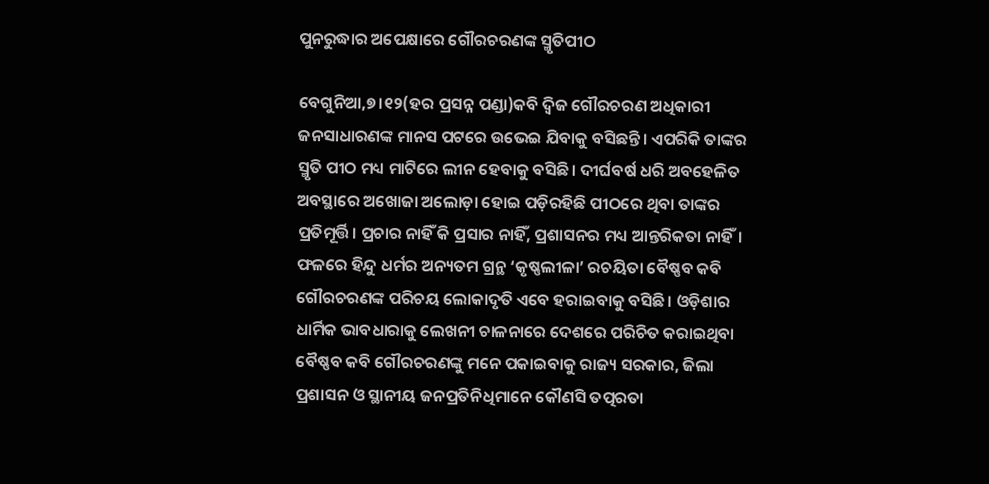ପୁନରୁଦ୍ଧାର ଅପେକ୍ଷାରେ ଗୌରଚରଣଙ୍କ ସ୍ମୃତିପୀଠ

ବେଗୁନିଆ,୭।୧୨(ହର ପ୍ରସନ୍ନ ପଣ୍ଡା)କବି ଦ୍ୱିଜ ଗୌରଚରଣ ଅଧିକାରୀ ଜନସାଧାରଣଙ୍କ ମାନସ ପଟରେ ଉଭେଇ ଯିବାକୁ ବସିଛନ୍ତି। ଏପରିକି ତାଙ୍କର ସ୍ମୃତି ପୀଠ ମଧ୍ୟ ମାଟିରେ ଲୀନ ହେବାକୁ ବସିଛି। ଦୀର୍ଘବର୍ଷ ଧରି ଅବହେଳିତ ଅବସ୍ଥାରେ ଅଖୋଜା ଅଲୋଡ଼ା ହୋଇ ପଡ଼ିରହିଛି ପୀଠରେ ଥିବା ତାଙ୍କର ପ୍ରତିମୂର୍ତ୍ତି। ପ୍ରଚାର ନାହିଁ କି ପ୍ରସାର ନାହିଁ, ପ୍ରଶାସନର ମଧ୍ୟ ଆନ୍ତରିକତା ନାହିଁ। ଫଳରେ ହିନ୍ଦୁ ଧର୍ମର ଅନ୍ୟତମ ଗ୍ରନ୍ଥ ‘କୃଷ୍ଣଲୀଳା’ ରଚୟିତା ବୈଷ୍ଣବ କବି ଗୌରଚରଣଙ୍କ ପରିଚୟ ଲୋକାଦୃତି ଏବେ ହରାଇବାକୁ ବସିଛି। ଓଡ଼ିଶାର ଧାର୍ମିକ ଭାବଧାରାକୁ ଲେଖନୀ ଚାଳନାରେ ଦେଶରେ ପରିଚିତ କରାଇଥିବା ବୈଷ୍ଣବ କବି ଗୌରଚରଣଙ୍କୁ ମନେ ପକାଇବାକୁ ରାଜ୍ୟ ସରକାର, ଜିଲା ପ୍ରଶାସନ ଓ ସ୍ଥାନୀୟ ଜନପ୍ରତିନିଧିମାନେ କୌଣସି ତତ୍ପରତା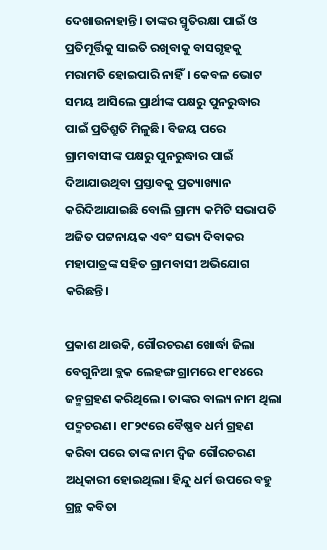ଦେଖାଉନାହାନ୍ତି। ତାଙ୍କର ସ୍ମୃତିରକ୍ଷା ପାଇଁ ଓ ପ୍ରତିମୂର୍ତ୍ତିକୁ ସାଇତି ରଖିବାକୁ ବାସଗୃହକୁ ମରାମତି ହୋଇପାରି ନାହିଁ। କେବଳ ଭୋଟ ସମୟ ଆସିଲେ ପ୍ରାର୍ଥୀଙ୍କ ପକ୍ଷରୁ ପୁନରୁଦ୍ଧାର ପାଇଁ ପ୍ରତିଶ୍ରୁତି ମିଳୁଛି। ବିଜୟ ପରେ ଗ୍ରାମବାସୀଙ୍କ ପକ୍ଷରୁ ପୁନରୁଦ୍ଧାର ପାଇଁ ଦିଆଯାଉଥିବା ପ୍ରସ୍ତାବକୁ ପ୍ରତ୍ୟାଖ୍ୟାନ କରିଦିଆଯାଇଛି ବୋଲି ଗ୍ରାମ୍ୟ କମିଟି ସଭାପତି ଅଜିତ ପଟ୍ଟନାୟକ ଏବଂ ସଭ୍ୟ ଦିବାକର ମହାପାତ୍ରଙ୍କ ସହିତ ଗ୍ରାମବାସୀ ଅଭିଯୋଗ କରିଛନ୍ତି।

ପ୍ରକାଶ ଥାଉକି, ଗୌରଚରଣ ଖୋର୍ଦ୍ଧା ଜିଲା ବେଗୁନିଆ ବ୍ଲକ ଲେହଙ୍ଗ ଗ୍ରାମରେ ୧୮୧୪ରେ ଜନ୍ମଗ୍ରହଣ କରିଥିଲେ। ତାଙ୍କର ବାଲ୍ୟ ନାମ ଥିଲା ପଦ୍ମଚରଣ। ୧୮୨୯ରେ ବୈଷ୍ଣବ ଧର୍ମ ଗ୍ରହଣ କରିବା ପରେ ତାଙ୍କ ନାମ ଦ୍ୱିଜ ଗୌରଚରଣ ଅଧିକାରୀ ହୋଇଥିଲା। ହିନ୍ଦୁ ଧର୍ମ ଉପରେ ବହୁ ଗ୍ରନ୍ଥ କବିତା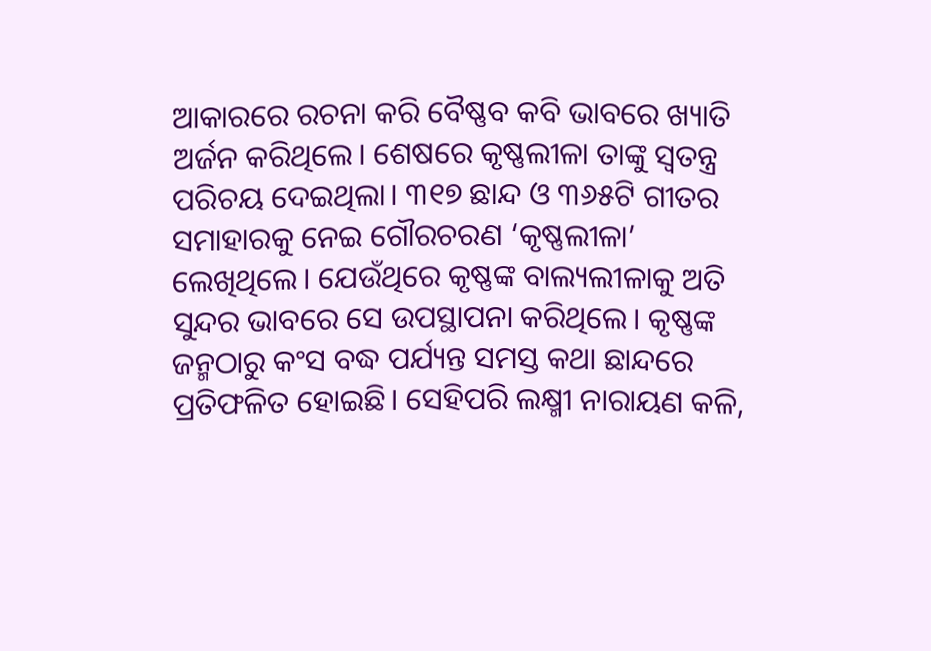ଆକାରରେ ରଚନା କରି ବୈଷ୍ଣବ କବି ଭାବରେ ଖ୍ୟାତି ଅର୍ଜନ କରିଥିଲେ। ଶେଷରେ କୃଷ୍ଣଲୀଳା ତାଙ୍କୁ ସ୍ବତନ୍ତ୍ର ପରିଚୟ ଦେଇଥିଲା। ୩୧୭ ଛାନ୍ଦ ଓ ୩୬୫ଟି ଗୀତର ସମାହାରକୁ ନେଇ ଗୌରଚରଣ ‘କୃଷ୍ଣଲୀଳା’ ଲେଖିଥିଲେ। ଯେଉଁଥିରେ କୃଷ୍ଣଙ୍କ ବାଲ୍ୟଲୀଳାକୁ ଅତି ସୁନ୍ଦର ଭାବରେ ସେ ଉପସ୍ଥାପନା କରିଥିଲେ। କୃଷ୍ଣଙ୍କ ଜନ୍ମଠାରୁ କଂସ ବଦ୍ଧ ପର୍ଯ୍ୟନ୍ତ ସମସ୍ତ କଥା ଛାନ୍ଦରେ ପ୍ରତିଫଳିତ ହୋଇଛି। ସେହିପରି ଲକ୍ଷ୍ମୀ ନାରାୟଣ କଳି,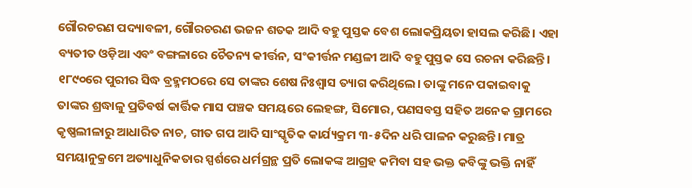ଗୌରଚରଣ ପଦ୍ୟାବଳୀ, ଗୌରଚରଣ ଭଜନ ଶତକ ଆଦି ବହୁ ପୁସ୍ତକ ବେଶ ଲୋକପ୍ରିୟତା ହାସଲ କରିଛି। ଏହା ବ୍ୟତୀତ ଓଡ଼ିଆ ଏବଂ ବଙ୍ଗଳାରେ ଚୈତନ୍ୟ କୀର୍ତ୍ତନ, ସଂକୀର୍ତ୍ତନ ମଣ୍ଡଳୀ ଆଦି ବହୁ ପୁସ୍ତକ ସେ ରଚନା କରିଛନ୍ତି। ୧୮୯୦ରେ ପୁରୀର ସିଦ୍ଧ ବ୍ରହ୍ମମଠରେ ସେ ତାଙ୍କର ଶେଷ ନିଃଶ୍ୱାସ ତ୍ୟାଗ କରିଥିଲେ। ତାଙ୍କୁ ମନେ ପକାଇବାକୁ ତାଙ୍କର ଶ୍ରଦ୍ଧାଳୁ ପ୍ରତିବର୍ଷ କାର୍ତ୍ତିକ ମାସ ପଞ୍ଚକ ସମୟରେ ଲେହଙ୍ଗ, ସିମୋର, ପଣସବସ୍ତ ସହିତ ଅନେକ ଗ୍ରାମରେ କୃଷ୍ଣଲୀଳାରୁ ଆଧାରିତ ନାଚ, ଗୀତ ଗପ ଆଦି ସାଂସ୍କୃତିକ କାର୍ଯ୍ୟକ୍ରମ ୩-୫ଦିନ ଧରି ପାଳନ କରୁଛନ୍ତି। ମାତ୍ର ସମୟାନୁକ୍ରମେ ଅତ୍ୟାଧୁନିକତାର ସ୍ପର୍ଶରେ ଧର୍ମଗ୍ରନ୍ଥ ପ୍ରତି ଲୋକଙ୍କ ଆଗ୍ରହ କମିବା ସହ ଭକ୍ତ କବିଙ୍କୁ ଭକ୍ତି ନାହିଁ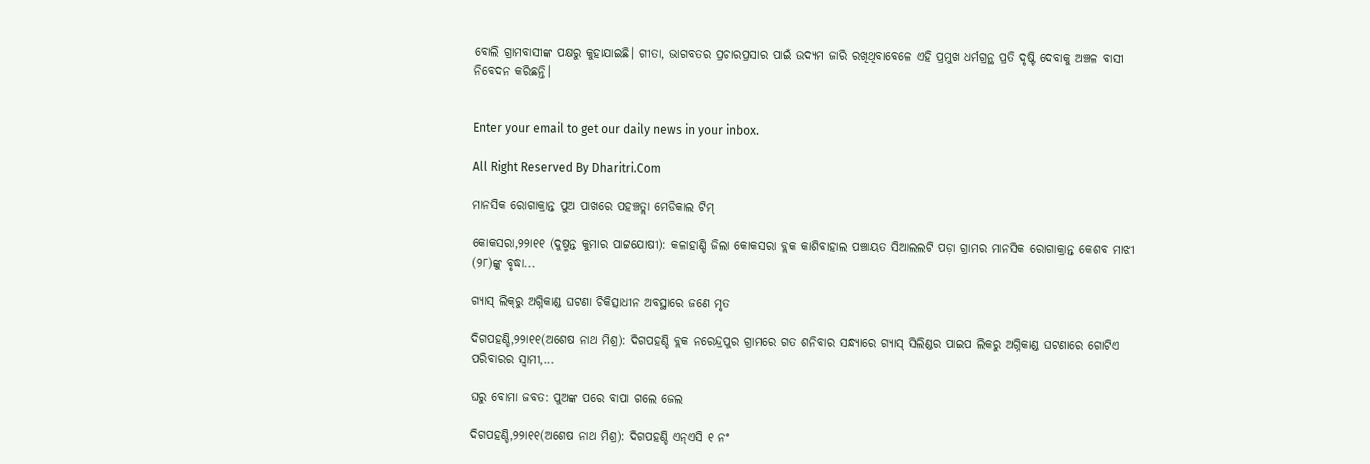ବୋଲି ଗ୍ରାମବାସୀଙ୍କ ପକ୍ଷରୁ କୁହାଯାଇଛି। ଗୀତା, ଭାଗବତର ପ୍ରଚାରପ୍ରସାର ପାଇଁ ଉଦ୍ୟମ ଜାରି ରଖିଥିବାବେଳେ ଏହି ପ୍ରମୁଖ ଧର୍ମଗ୍ରନ୍ଥ ପ୍ରତି ଦୃଷ୍ଟି ଦେବାକୁ ଅଞ୍ଚଳ ବାସୀ ନିବେଦନ କରିଛନ୍ତି।


Enter your email to get our daily news in your inbox.

All Right Reserved By Dharitri.Com

ମାନସିକ ରୋଗାକ୍ରାନ୍ତ ପୁଅ ପାଖରେ ପହଞ୍ଚତ୍ଲା ମେଡିକାଲ ଟିମ୍‌

କୋକସରା,୨୨ା୧୧ (ଦୁଷ୍ମନ୍ତ କୁମାର ପାଟ୍ଟଯୋଷୀ): କଳାହାଣ୍ଡି ଜିଲା କୋକସରା ବ୍ଲକ କାଶିବାହାଲ ପଞ୍ଚାୟତ ସିଆଲଲଟି ପଡ଼ା ଗ୍ରାମର ମାନସିକ ରୋଗାକ୍ରାନ୍ତ କେଶବ ମାଝୀ (୨୮)ଙ୍କୁ ବୃଦ୍ଧା...

ଗ୍ୟାସ୍‌ ଲିକ୍‌ରୁ ଅଗ୍ନିକାଣ୍ଡ ଘଟଣା ଚିକିତ୍ସାଧୀନ ଅବସ୍ଥାରେ ଜଣେ ମୃତ

ଦିଗପହଣ୍ଡି,୨୨ା୧୧(ଅଶେଷ ନାଥ ମିଶ୍ର): ଦିଗପହଣ୍ଡି ବ୍ଲକ ନରେନ୍ଦ୍ରପୁର ଗ୍ରାମରେ ଗତ ଶନିବାର ସନ୍ଧ୍ୟାରେ ଗ୍ୟାସ୍‌ ସିଲିଣ୍ଡର ପାଇପ ଲିକରୁ ଅଗ୍ନିକାଣ୍ଡ ଘଟଣାରେ ଗୋଟିଏ ପରିବାରର ସ୍ବାମୀ,...

ଘରୁ ବୋମା ଜବତ: ପୁଅଙ୍କ ପରେ ବାପା ଗଲେ ଜେଲ

ଦିଗପହଣ୍ଡି,୨୨ା୧୧(ଅଶେଷ ନାଥ ମିଶ୍ର): ଦିଗପହଣ୍ଡି ଏନ୍‌ଏସି ୧ ନଂ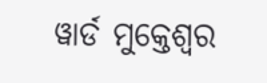ୱାର୍ଡ ମୁକ୍ତେଶ୍ୱର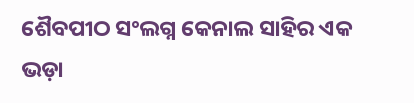ଶୈବପୀଠ ସଂଲଗ୍ନ କେନାଲ ସାହିର ଏକ ଭଡ଼ା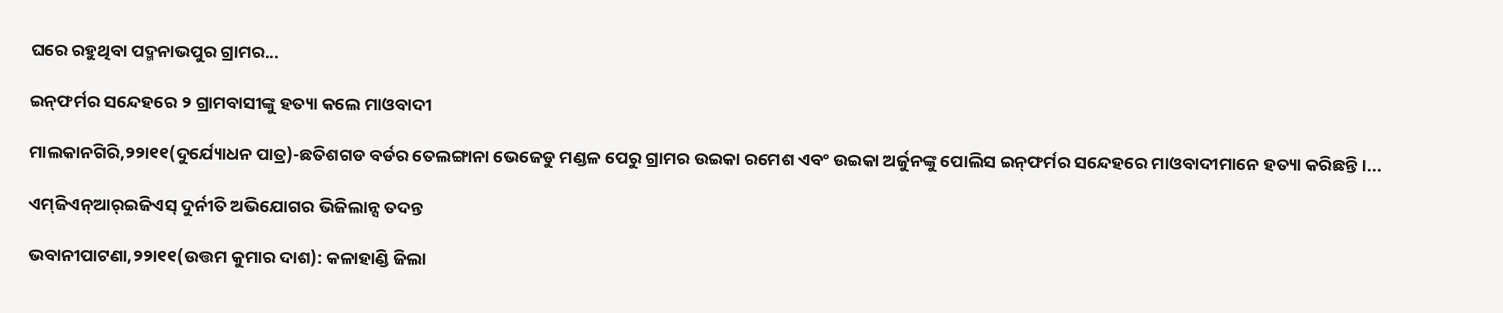ଘରେ ରହୁଥିବା ପଦ୍ମନାଭପୁର ଗ୍ରାମର...

ଇନ୍‌ଫର୍ମର ସନ୍ଦେହରେ ୨ ଗ୍ରାମବାସୀଙ୍କୁ ହତ୍ୟା କଲେ ମାଓବାଦୀ

ମାଲକାନଗିରି,୨୨ା୧୧(ଦୁର୍ଯ୍ୟୋଧନ ପାତ୍ର)-ଛତିଶଗଡ ବର୍ଡର ତେଲଙ୍ଗାନା ଭେଜେଡୁ ମଣ୍ଡଳ ପେରୁ ଗ୍ରାମର ଉଇକା ରମେଶ ଏବଂ ଉଇକା ଅର୍ଜୁନଙ୍କୁ ପୋଲିସ ଇନ୍‌ଫର୍ମର ସନ୍ଦେହରେ ମାଓବାଦୀମାନେ ହତ୍ୟା କରିଛନ୍ତି।...

ଏମ୍‌ଜିଏନ୍‌ଆର୍‌ଇଜିଏସ୍‌ ଦୁର୍ନୀତି ଅଭିଯୋଗର ଭିଜିଲାନ୍ସ ତଦନ୍ତ

ଭବାନୀପାଟଣା,୨୨ା୧୧(ଉତ୍ତମ କୁମାର ଦାଶ): କଳାହାଣ୍ଡି ଜିଲା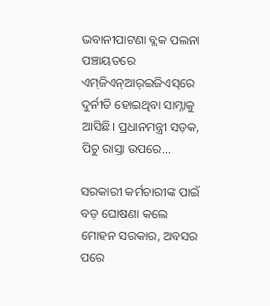ଭବାନୀପାଟଣା ବ୍ଲକ ପଲନା ପଞ୍ଚାୟତରେ ଏମ୍‌ଜିଏନ୍‌ଆର୍‌ଇଜିଏସ୍‌ରେ ଦୁର୍ନୀତି ହୋଇଥିବା ସାମ୍ନାକୁ ଆସିଛି। ପ୍ରଧାନମନ୍ତ୍ରୀ ସଡ଼କ, ପିଚୁ ରାସ୍ତା ଉପରେ...

ସରକାରୀ କର୍ମଚାରୀଙ୍କ ପାଇଁ ବଡ଼ ଘୋଷଣା କଲେ ମୋହନ ସରକାର, ଅବସର ପରେ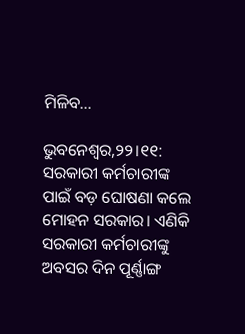ମିଳିବ…

ଭୁବନେଶ୍ୱର,୨୨।୧୧: ସରକାରୀ କର୍ମଚାରୀଙ୍କ ପାଇଁ ବଡ଼ ଘୋଷଣା କଲେ ମୋହନ ସରକାର। ଏଣିକି ସରକାରୀ କର୍ମଚାରୀଙ୍କୁ ଅବସର ଦିନ ପୂର୍ଣ୍ଣାଙ୍ଗ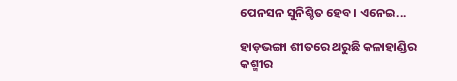ପେନସନ ସୁନିଶ୍ଚିତ ହେବ। ଏନେଇ...

ହାଡ଼ଭଙ୍ଗା ଶୀତରେ ଥରୁଛି କଳାହାଣ୍ଡିର କଶ୍ମୀର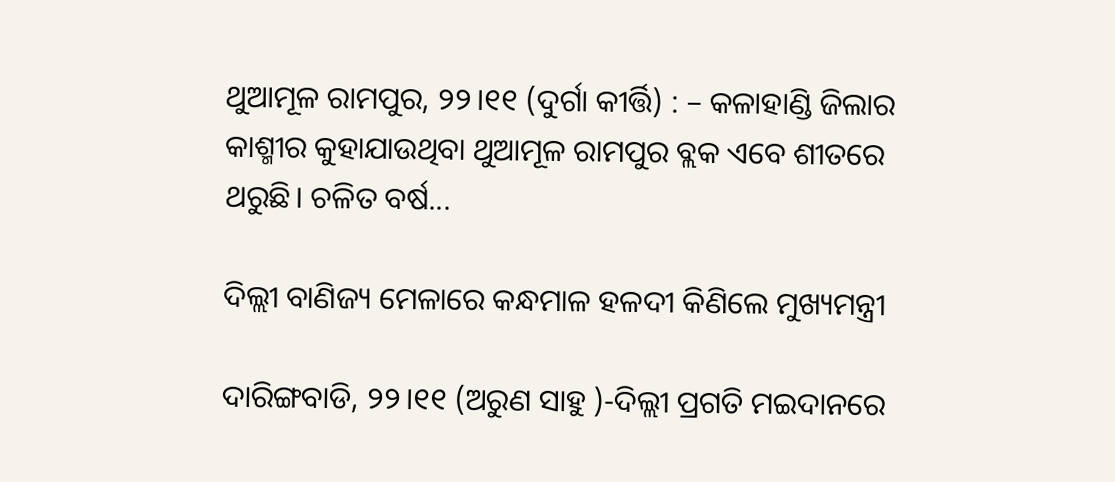ଥୁଆମୂଳ ରାମପୁର, ୨୨।୧୧ (ଦୁର୍ଗା କୀର୍ତ୍ତି) : – କଳାହାଣ୍ଡି ଜିଲାର କାଶ୍ମୀର କୁହାଯାଉଥିବା ଥୁଆମୂଳ ରାମପୁର ବ୍ଲକ ଏବେ ଶୀତରେ ଥରୁଛି। ଚଳିତ ବର୍ଷ...

ଦିଲ୍ଲୀ ବାଣିଜ୍ୟ ମେଳାରେ କନ୍ଧମାଳ ହଳଦୀ କିଣିଲେ ମୁଖ୍ୟମନ୍ତ୍ରୀ

ଦାରିଙ୍ଗବାଡି, ୨୨।୧୧ (ଅରୁଣ ସାହୁ )-ଦିଲ୍ଲୀ ପ୍ରଗତି ମଇଦାନରେ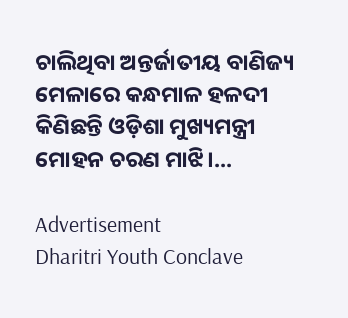ଚାଲିଥିବା ଅନ୍ତର୍ଜାତୀୟ ବାଣିଜ୍ୟ ମେଳାରେ କନ୍ଧମାଳ ହଳଦୀ କିଣିଛନ୍ତି ଓଡ଼ିଶା ମୁଖ୍ୟମନ୍ତ୍ରୀ ମୋହନ ଚରଣ ମାଝି।...

Advertisement
Dharitri Youth Conclave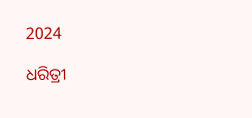2024

ଧରିତ୍ରୀ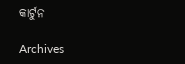କାର୍ଟୁନ

Archives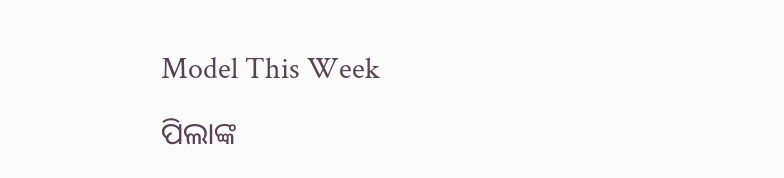Model This Week

ପିଲାଙ୍କ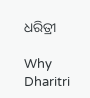ଧରିତ୍ରୀ

Why Dharitri